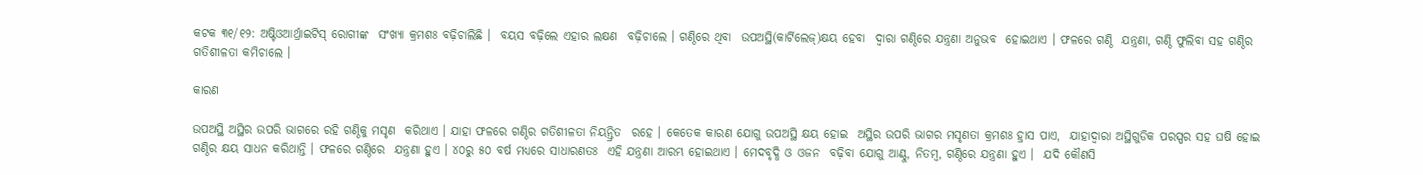କଟକ ୩୧/୧୨: ଅଷ୍ଟିଓଆର୍ଥ୍ରାଇଟିସ୍‌ ରୋଗୀଙ୍କ  ସଂଖ୍ୟା କ୍ରମଶଃ ବଢ଼ିଚାଲିଛି ।  ବୟସ ବଢ଼ିଲେ ଏହାର ଲକ୍ଷଣ  ବଢ଼ିଚାଲେ । ଗଣ୍ଠିରେ ଥିବା  ଉପଅସ୍ଥି(କାର୍ଟିଲେଜ୍‌)କ୍ଷୟ ହେବା  ଦ୍ୱାରା ଗଣ୍ଠିରେ ଯନ୍ତ୍ରଣା ଅନୁଭବ  ହୋଇଥାଏ । ଫଳରେ ଗଣ୍ଠି  ଯନ୍ତ୍ରଣା, ଗଣ୍ଠି ଫୁଲିବା ସହ ଗଣ୍ଠିର ଗତିଶୀଳତା କମିଚାଲେ ।

କାରଣ

ଉପଅସ୍ଥି ଅସ୍ଥିର ଉପରି ଭାଗରେ ରହି ଗଣ୍ଠିକୁ ମସୃଣ  କରିଥାଏ । ଯାହା ଫଳରେ ଗଣ୍ଠିର ଗତିଶୀଳତା ନିୟନ୍ତ୍ରିତ  ରହେ । କେତେକ କାରଣ ଯୋଗୁ ଉପଅସ୍ଥି କ୍ଷୟ ହୋଇ  ଅସ୍ଥିର ଉପରି ଭାଗର ମସୃଣତା କ୍ରମଶଃ ହ୍ରାସ ପାଏ,  ଯାହାଦ୍ୱାରା ଅସ୍ଥିଗୁଡିକ ପରସ୍ପର ସହ ଘଷି ହୋଇ  ଗଣ୍ଠିର କ୍ଷୟ ସାଧନ କରିଥାନ୍ତି । ଫଳରେ ଗଣ୍ଠିରେ  ଯନ୍ତ୍ରଣା ହୁଏ । ୪୦ରୁ ୫୦ ବର୍ଷ ମଧ୍ୟରେ ସାଧାରଣତଃ  ଏହି ଯନ୍ତ୍ରଣା ଆରମ୍ଭ ହୋଇଥାଏ । ମେଦବୃଦ୍ଧି ଓ ଓଜନ  ବଢ଼ିବା ଯୋଗୁ ଆଣ୍ଠୁ, ନିତମ୍ବ, ଗଣ୍ଠିରେ ଯନ୍ତ୍ରଣା ହୁଏ ।  ଯଦି କୌଣସି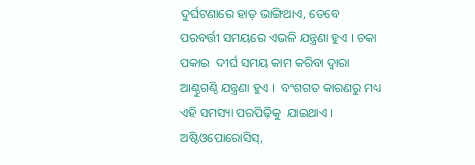ଦୁର୍ଘଟଣାରେ ହାଡ଼ ଭାଙ୍ଗିଥାଏ, ତେବେ  ପରବର୍ତ୍ତୀ ସମୟରେ ଏଭଳି ଯନ୍ତ୍ରଣା ହୁଏ । ଚକା ପକାଇ  ଦୀର୍ଘ ସମୟ କାମ କରିବା ଦ୍ୱାରା ଆଣ୍ଠୁଗଣ୍ଠି ଯନ୍ତ୍ରଣା ହୁଏ ।  ବଂଶଗତ କାରଣରୁ ମଧ୍ୟ ଏହି ସମସ୍ୟା ପରପିଢ଼ିକୁ  ଯାଇଥାଏ । ଅଷ୍ଟିଓପୋରୋସିସ୍‌,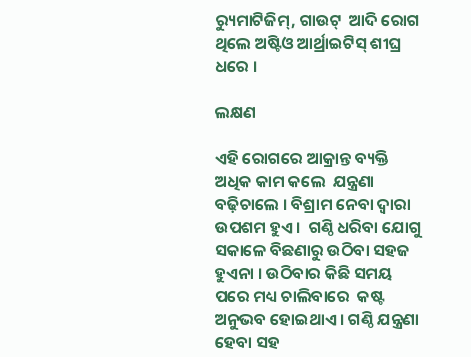ର‌୍ୟୁମାଟିଜିମ୍‌, ଗାଉଟ୍‌  ଆଦି ରୋଗ ଥିଲେ ଅଷ୍ଟିଓ ଆର୍ଥ୍ରାଇଟିସ୍‌ ଶୀଘ୍ର ଧରେ ।

ଲକ୍ଷଣ

ଏହି ରୋଗରେ ଆକ୍ରାନ୍ତ ବ୍ୟକ୍ତି ଅଧିକ କାମ କଲେ  ଯନ୍ତ୍ରଣା ବଢ଼ିଚାଲେ । ବିଶ୍ରାମ ନେବା ଦ୍ୱାରା ଉପଶମ ହୁଏ ।  ଗଣ୍ଠି ଧରିବା ଯୋଗୁ ସକାଳେ ବିଛଣାରୁ ଉଠିବା ସହଜ  ହୁଏନା । ଉଠିବାର କିଛି ସମୟ ପରେ ମଧ୍ୟ ଚାଲିବାରେ  କଷ୍ଟ ଅନୁଭବ ହୋଇଥାଏ । ଗଣ୍ଠି ଯନ୍ତ୍ରଣା ହେବା ସହ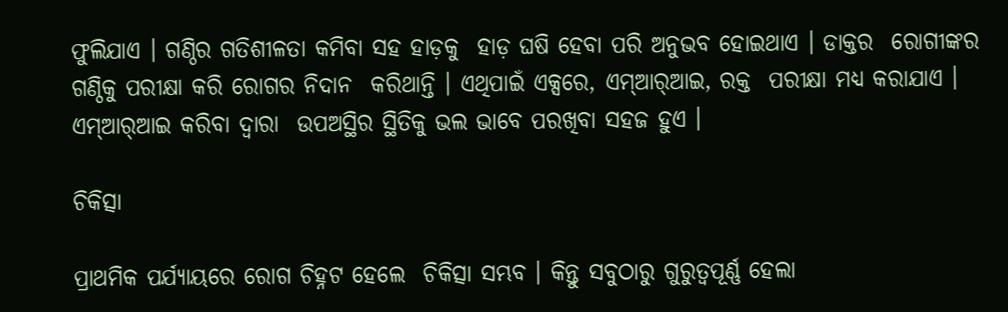ଫୁଲିଯାଏ । ଗଣ୍ଠିର ଗତିଶୀଳତା କମିବା ସହ ହାଡ଼କୁ  ହାଡ଼ ଘଷି ହେବା ପରି ଅନୁଭବ ହୋଇଥାଏ । ଡାକ୍ତର  ରୋଗୀଙ୍କର ଗଣ୍ଠିକୁ ପରୀକ୍ଷା କରି ରୋଗର ନିଦାନ  କରିଥାନ୍ତି । ଏଥିପାଇଁ ଏକ୍ସରେ, ଏମ୍‌ଆର୍‌ଆଇ, ରକ୍ତ  ପରୀକ୍ଷା ମଧ୍ୟ କରାଯାଏ । ଏମ୍‌ଆର୍‌ଆଇ କରିବା ଦ୍ୱାରା  ଉପଅସ୍ଥିର ସ୍ଥିତିକୁ ଭଲ ଭାବେ ପରଖିବା ସହଜ ହୁଏ ।

ଚିକିତ୍ସା

ପ୍ରାଥମିକ ପର୍ଯ୍ୟାୟରେ ରୋଗ ଚିହ୍ନଟ ହେଲେ  ଚିକିତ୍ସା ସମ୍ଭବ । କିନ୍ତୁ ସବୁଠାରୁ ଗୁରୁତ୍ୱପୂର୍ଣ୍ଣ ହେଲା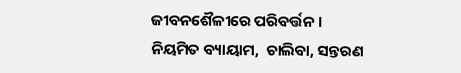ଜୀବନଶୈଳୀରେ ପରିବର୍ତ୍ତନ । ନିୟମିତ ବ୍ୟାୟାମ,  ଚାଲିବା, ସନ୍ତରଣ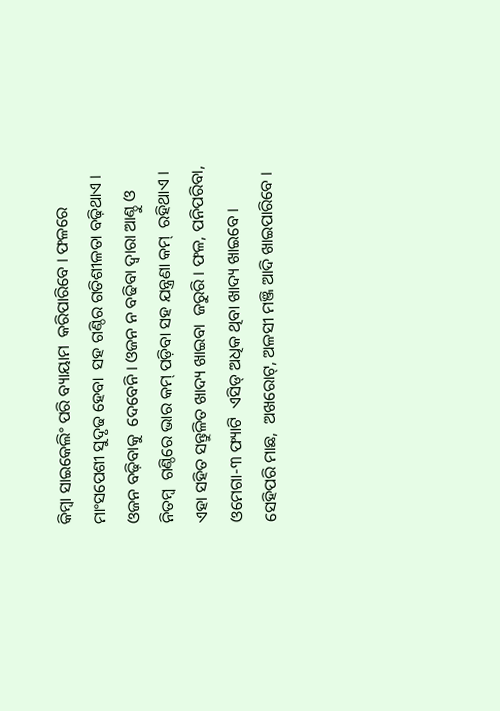କିମ୍ବା ସାଇକେଲିଂ ପରି ବ୍ୟାୟାମ  କରିପାରିବେ । ଫଳରେ ମାଂସପେଶୀ ସୁଦୃଢ ହେବା  ସହ ଗଣ୍ଠିର ଗତିଶୀଳତା ବଢ଼ିଥାଏ । ଓଜନ ବଢ଼ିବାକୁ  ଦେବେନି । ଓଜନ ନ ବଢିବା ଦ୍ୱାରା ଆଣ୍ଠୁ ଓ ନିତମ୍ବ  ଗଣ୍ଠିରେ ଭାର କମ୍‌ ପଡ଼ିବା ସହ ଯନ୍ତ୍ରଣା କମ୍‌  ରହିଥାଏ । ଏହା ସହିତ ସନ୍ତୁଳିତ ଖାଦ୍ୟ ଖାଇବା  ଜରୁରି । ଫଳ, ପନିପରିବା, ଓମେଗା-୩ ଫ୍ୟାଟି  ଏସିଡ୍‌ ଅଧିକ ଥିବା ଖାଦ୍ୟ ଖାଇବେ । ସେହିପରି ମାଛ,  ଅଖରୋଟ୍‌, ଅଳସୀ ମଞ୍ଜି ଆଦି ଖାଇପାରିବେ ।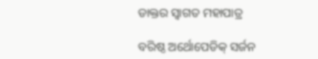ଡାକ୍ତର ସ୍ୱାଗତ ମହାପାତ୍ର

ବରିଷ୍ଠ ଅର୍ଥୋପେଡିକ୍‌ ସର୍ଜନ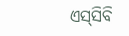ଏସ୍‌ସିବି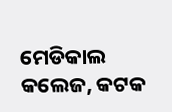ମେଡିକାଲ କଲେଜ, କଟକ